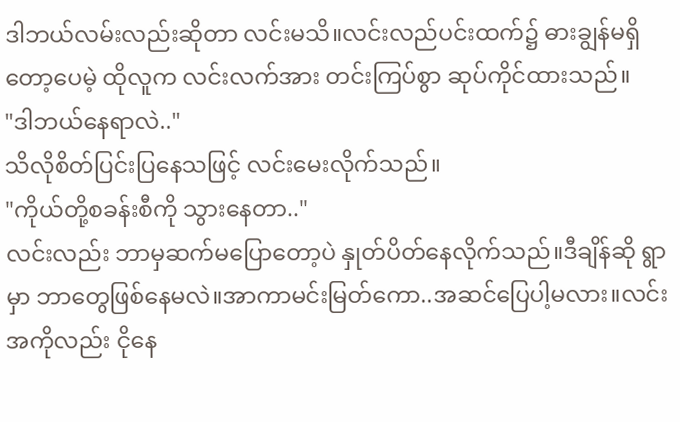ဒါဘယ်လမ်းလည်းဆိုတာ လင်းမသိ။လင်းလည်ပင်းထက်၌ ဓားချွန်မရှိတော့ပေမဲ့ ထိုလူက လင်းလက်အား တင်းကြပ်စွာ ဆုပ်ကိုင်ထားသည်။
"ဒါဘယ်နေရာလဲ.."
သိလိုစိတ်ပြင်းပြနေသဖြင့် လင်းမေးလိုက်သည်။
"ကိုယ်တို့စခန်းစီကို သွားနေတာ.."
လင်းလည်း ဘာမှဆက်မပြောတော့ပဲ နှုတ်ပိတ်နေလိုက်သည်။ဒီချိန်ဆို ရွာမှာ ဘာတွေဖြစ်နေမလဲ။အာကာမင်းမြတ်ကော..အဆင်ပြေပါ့မလား။လင်းအကိုလည်း ငိုနေ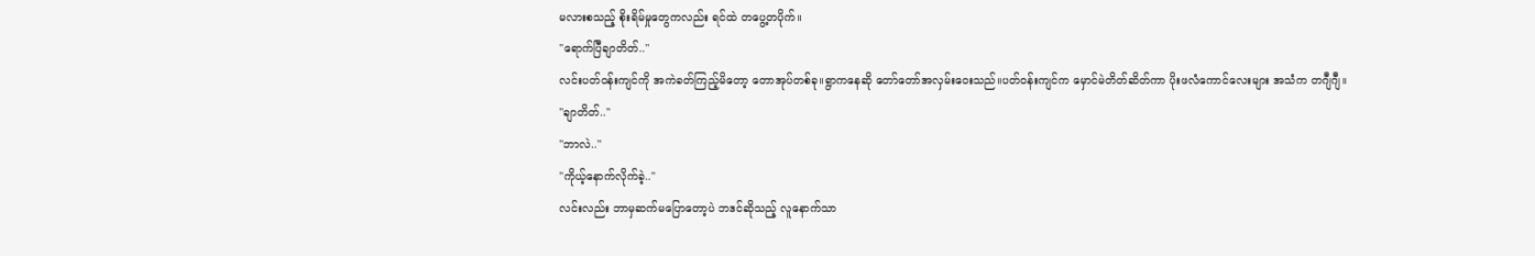မလားစသည့် စိုးရိမ်မှုတွေကလည်း ရင်ထဲ တပွေ့တပိုက်။
"ရောက်ပြီချာတိတ်.."
လင်းပတ်ဝန်းကျင်ကို အကဲခတ်ကြည့်မိတော့ တောအုပ်တစ်ခု။ရွာကနေဆို တော်တော်အလှမ်းဝေးသည်။ပတ်ဝန်းကျင်က မှောင်မဲတိတ်ဆိတ်ကာ ပိုးဖလံကောင်လေးများ အသံက တဂျီဂျီ။
"ချာတိတ်.."
"ဘာလဲ.."
"ကိုယ့်နောက်လိုက်ခဲ့.."
လင်းလည်း ဘာမှဆက်မပြောတော့ပဲ ဘဒင်ဆိုသည့် လူနောက်သာ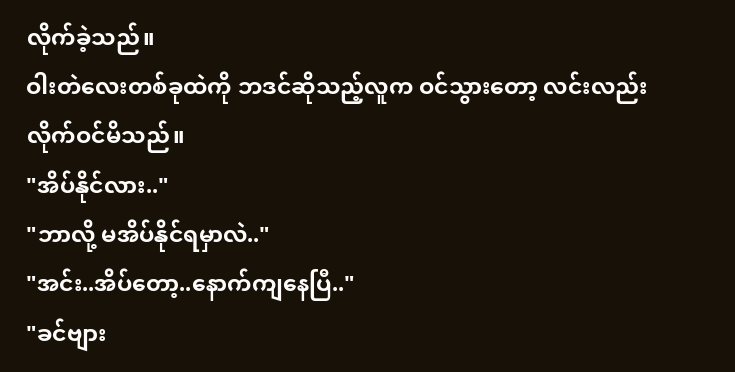လိုက်ခဲ့သည်။
ဝါးတဲလေးတစ်ခုထဲကို ဘဒင်ဆိုသည့်လူက ဝင်သွားတော့ လင်းလည်း လိုက်ဝင်မိသည်။
"အိပ်နိုင်လား.."
"ဘာလို့ မအိပ်နိုင်ရမှာလဲ.."
"အင်း..အိပ်တော့..နောက်ကျနေပြီ.."
"ခင်ဗျား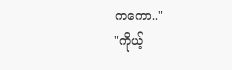ကကော.."
"ကိုယ့်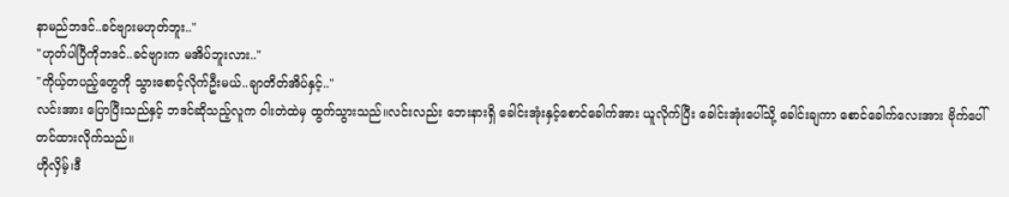နာမည်ဘဒင်..ခင်ဗျားမဟုတ်ဘူး.."
"ဟုတ်ပါပြီကိုဘဒင်..ခင်ဗျားက မအိပ်ဘူးလား.."
"ကိုယ့်တပည့်တွေကို သွားစောင့်လိုက်ဦးမယ်..ချာတိတ်အိပ်နှင့်.."
လင်းအား ပြောပြီးသည်နှင့် ဘဒင်ဆိုသည့်လူက ဝါးတဲထဲမှ ထွက်သွားသည်။လင်းလည်း ဘေးနားရှိ ခေါင်းအုံးနှင့်စောင်ခေါက်အား ယူလိုက်ပြီး ခေါင်းအုံးပေါ်သို့ ခေါင်းချကာ စောင်ခေါက်လေးအား ဗိုက်ပေါ်တင်ထားလိုက်သည်။
ဟိုလှိမ့်၊ဒီ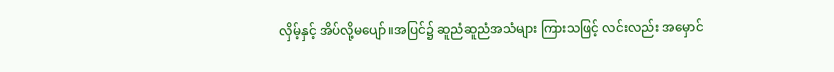လှိမ့်နှင့် အိပ်လို့မပျော်။အပြင်၌ ဆူညံဆူညံအသံများ ကြားသဖြင့် လင်းလည်း အမှောင်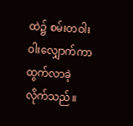ထဲ၌ စမ်းတဝါးဝါးလျှောက်ကာ ထွက်လာခဲ့လိုက်သည်။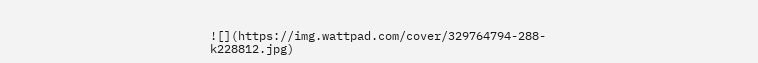![](https://img.wattpad.com/cover/329764794-288-k228812.jpg)